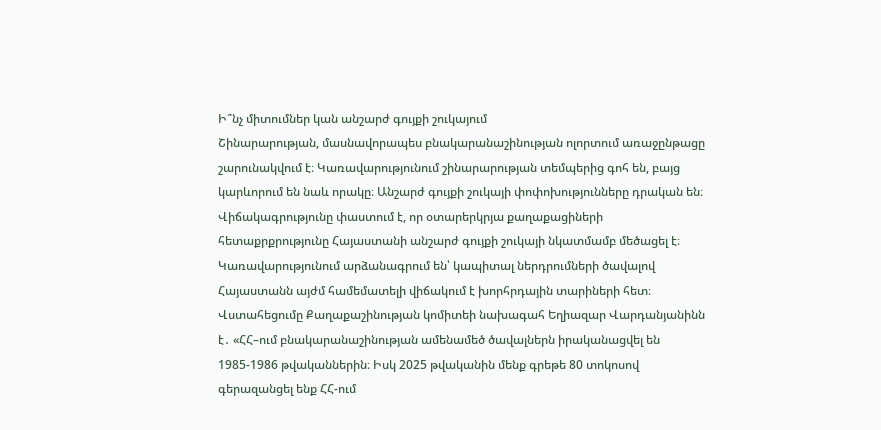Ի՞նչ միտումներ կան անշարժ գույքի շուկայում
Շինարարության, մասնավորապես բնակարանաշինության ոլորտում առաջընթացը շարունակվում է։ Կառավարությունում շինարարության տեմպերից գոհ են, բայց կարևորում են նաև որակը։ Անշարժ գույքի շուկայի փոփոխությունները դրական են։ Վիճակագրությունը փաստում է, որ օտարերկրյա քաղաքացիների հետաքրքրությունը Հայաստանի անշարժ գույքի շուկայի նկատմամբ մեծացել է։
Կառավարությունում արձանագրում են՝ կապիտալ ներդրումների ծավալով Հայաստանն այժմ համեմատելի վիճակում է խորհրդային տարիների հետ։ Վստահեցումը Քաղաքաշինության կոմիտեի նախագահ Եղիազար Վարդանյանինն է․ «ՀՀ–ում բնակարանաշինության ամենամեծ ծավալներն իրականացվել են 1985-1986 թվականներին։ Իսկ 2025 թվականին մենք գրեթե 80 տոկոսով գերազանցել ենք ՀՀ-ում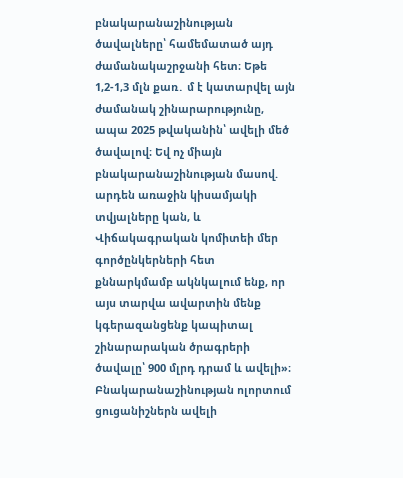բնակարանաշինության ծավալները՝ համեմատած այդ ժամանակաշրջանի հետ։ Եթե 1,2-1,3 մլն քառ․ մ է կատարվել այն ժամանակ շինարարությունը, ապա 2025 թվականին՝ ավելի մեծ ծավալով։ Եվ ոչ միայն բնակարանաշինության մասով. արդեն առաջին կիսամյակի տվյալները կան, և Վիճակագրական կոմիտեի մեր գործընկերների հետ քննարկմամբ ակնկալում ենք, որ այս տարվա ավարտին մենք կգերազանցենք կապիտալ շինարարական ծրագրերի ծավալը՝ 900 մլրդ դրամ և ավելի»։
Բնակարանաշինության ոլորտում ցուցանիշներն ավելի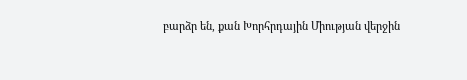բարձր են, քան Խորհրդային Միության վերջին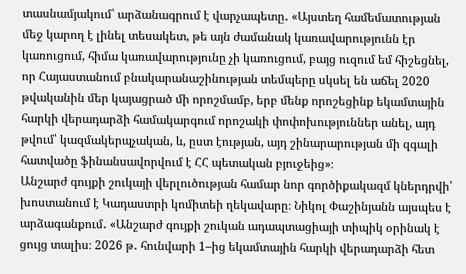տասնամյակում՝ արձանագրում է վարչապետը․ «Այստեղ համեմատության մեջ կարող է լինել տեսակետ, թե այն ժամանակ կառավարությունն էր կառուցում, հիմա կառավարությունը չի կառուցում, բայց ուզում եմ հիշեցնել, որ Հայաստանում բնակարանաշինության տեմպերը սկսել են աճել 2020 թվականին մեր կայացրած մի որոշմամբ, երբ մենք որոշեցինք եկամտային հարկի վերադարձի համակարգում որոշակի փոփոխություններ անել, այդ թվում՝ կազմակերպչական, և, ըստ էության, այդ շինարարության մի զգալի հատվածը ֆինանսավորվում է ՀՀ պետական բյուջեից»։
Անշարժ գույքի շուկայի վերլուծության համար նոր գործիքակազմ կներդրվի՝ խոստանում է Կադաստրի կոմիտեի ղեկավարը։ Նիկոլ Փաշինյանն այսպես է արձագանքում․ «Անշարժ գույքի շուկան ադապտացիայի տիպիկ օրինակ է ցույց տալիս։ 2026 թ․ հունվարի 1–ից եկամտային հարկի վերադարձի հետ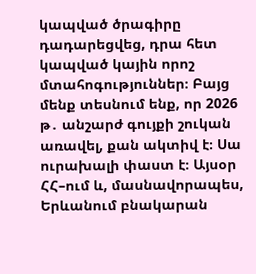կապված ծրագիրը դադարեցվեց, դրա հետ կապված կային որոշ մտահոգություններ։ Բայց մենք տեսնում ենք, որ 2026 թ․ անշարժ գույքի շուկան առավել, քան ակտիվ է։ Սա ուրախալի փաստ է։ Այսօր ՀՀ–ում և, մասնավորապես, Երևանում բնակարան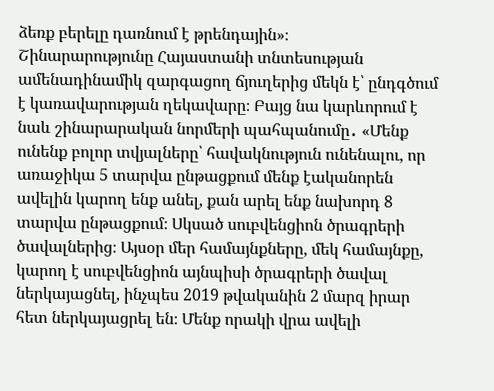ձեռք բերելը դառնում է թրենդային»։
Շինարարությունը Հայաստանի տնտեսության ամենադինամիկ զարգացող ճյուղերից մեկն է՝ ընդգծում է կառավարության ղեկավարը։ Բայց նա կարևորում է նաև շինարարական նորմերի պահպանումը․ «Մենք ունենք բոլոր տվյալները՝ հավակնություն ունենալու, որ առաջիկա 5 տարվա ընթացքում մենք էականորեն ավելին կարող ենք անել, քան արել ենք նախորդ 8 տարվա ընթացքում։ Սկսած սուբվենցիոն ծրագրերի ծավալներից։ Այսօր մեր համայնքները, մեկ համայնքը, կարող է սուբվենցիոն այնպիսի ծրագրերի ծավալ ներկայացնել, ինչպես 2019 թվականին 2 մարզ իրար հետ ներկայացրել են։ Մենք որակի վրա ավելի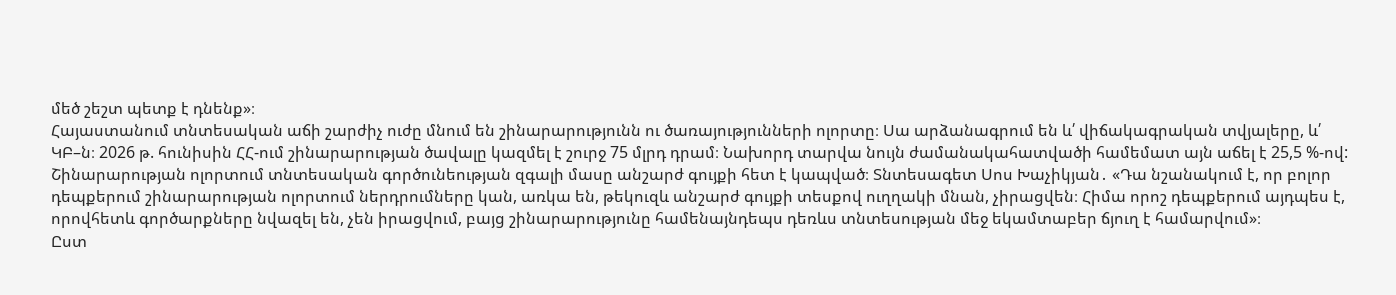մեծ շեշտ պետք է դնենք»։
Հայաստանում տնտեսական աճի շարժիչ ուժը մնում են շինարարությունն ու ծառայությունների ոլորտը։ Սա արձանագրում են և՛ վիճակագրական տվյալերը, և՛ ԿԲ–ն։ 2026 թ. հունիսին ՀՀ-ում շինարարության ծավալը կազմել է շուրջ 75 մլրդ դրամ։ Նախորդ տարվա նույն ժամանակահատվածի համեմատ այն աճել է 25,5 %-ով: Շինարարության ոլորտում տնտեսական գործունեության զգալի մասը անշարժ գույքի հետ է կապված։ Տնտեսագետ Սոս Խաչիկյան․ «Դա նշանակում է, որ բոլոր դեպքերում շինարարության ոլորտում ներդրումները կան, առկա են, թեկուզև անշարժ գույքի տեսքով ուղղակի մնան, չիրացվեն։ Հիմա որոշ դեպքերում այդպես է, որովհետև գործարքները նվազել են, չեն իրացվում, բայց շինարարությունը համենայնդեպս դեռևս տնտեսության մեջ եկամտաբեր ճյուղ է համարվում»։
Ըստ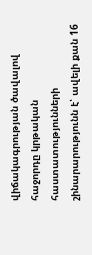վիճակագրության ծավալով հաջորդը կրթական հաստատությունների շինարարությունն է՝ ավելի քան 16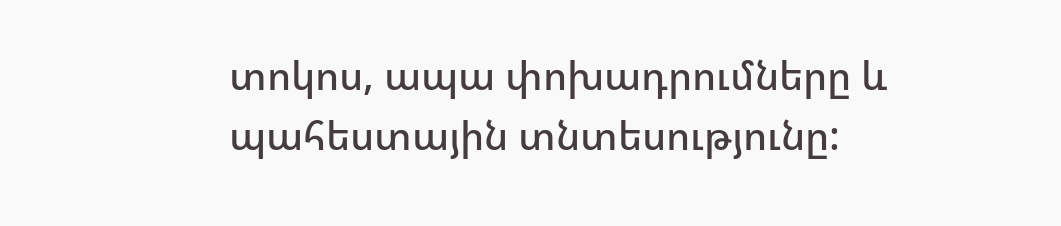տոկոս, ապա փոխադրումները և պահեստային տնտեսությունը: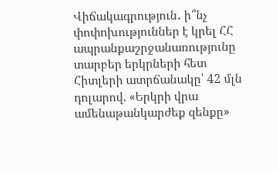Վիճակագրություն․ ի՞նչ փոփոխություններ է կրել ՀՀ ապրանքաշրջանառությունը տարբեր երկրների հետ
Հիտլերի ատրճանակը՝ 42 մլն դոլարով. «Երկրի վրա ամենաթանկարժեք զենքը»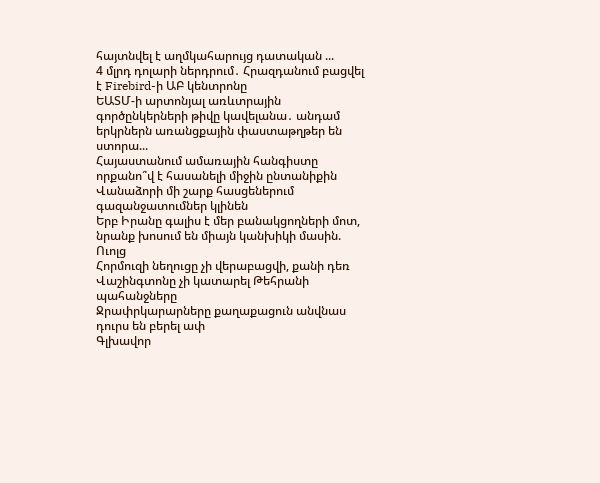հայտնվել է աղմկահարույց դատական ...
4 մլրդ դոլարի ներդրում․ Հրազդանում բացվել է Firebird-ի ԱԲ կենտրոնը
ԵԱՏՄ-ի արտոնյալ առևտրային գործընկերների թիվը կավելանա․ անդամ երկրներն առանցքային փաստաթղթեր են ստորա...
Հայաստանում ամառային հանգիստը որքանո՞վ է հասանելի միջին ընտանիքին
Վանաձորի մի շարք հասցեներում գազանջատումներ կլինեն
Երբ Իրանը գալիս է մեր բանակցողների մոտ, նրանք խոսում են միայն կանխիկի մասին. Ուոլց
Հորմուզի նեղուցը չի վերաբացվի, քանի դեռ Վաշինգտոնը չի կատարել Թեհրանի պահանջները
Ջրափրկարարները քաղաքացուն անվնաս դուրս են բերել ափ
Գլխավոր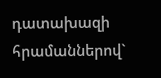դատախազի հրամաններով`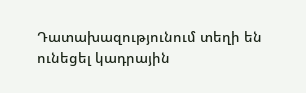Դատախազությունում տեղի են ունեցել կադրային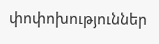փոփոխություններ